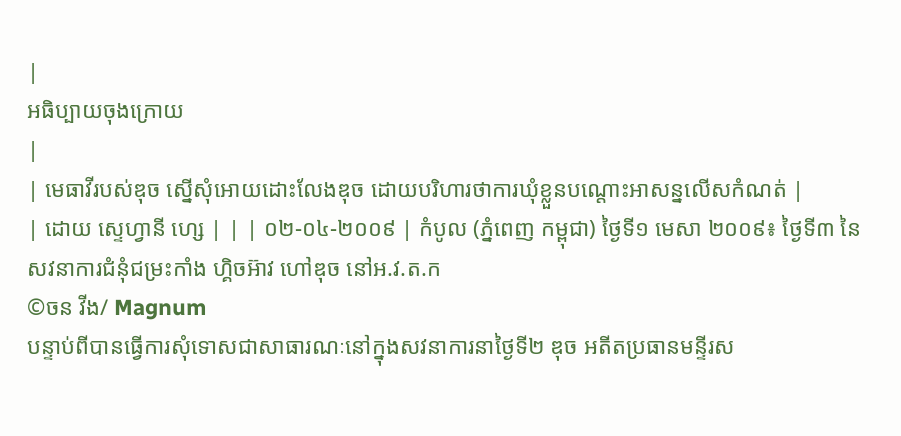|
អធិប្បាយចុងក្រោយ
|
| មេធាវីរបស់ឌុច ស្នើសុំអោយដោះលែងឌុច ដោយបរិហារថាការឃុំខ្លួនបណ្តោះអាសន្នលើសកំណត់ |
| ដោយ ស្ទេហ្វានី ហ្សេ | | | ០២-០៤-២០០៩ | កំបូល (ភ្នំពេញ កម្ពុជា) ថ្ងៃទី១ មេសា ២០០៩៖ ថ្ងៃទី៣ នៃសវនាការជំនុំជម្រះកាំង ហ្គិចអ៊ាវ ហៅឌុច នៅអ.វ.ត.ក
©ចន វីង/ Magnum
បន្ទាប់ពីបានធ្វើការសុំទោសជាសាធារណៈនៅក្នុងសវនាការនាថ្ងៃទី២ ឌុច អតីតប្រធានមន្ទីរស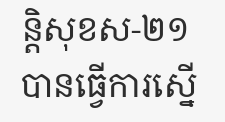ន្តិសុខស-២១ បានធ្វើការស្នើ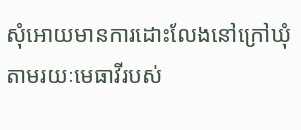សុំអោយមានការដោះលែងនៅក្រៅឃុំ តាមរយៈមេធាវីរបស់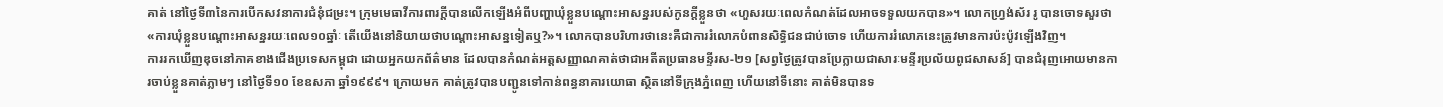គាត់ នៅថ្ងៃទី៣នៃការបើកសវនាការជំនុំជម្រះ។ ក្រុមមេធាវីការពារក្តីបានលើកឡើងអំពីបញ្ហាឃុំខ្លួនបណ្តោះអាសន្នរបស់កូនក្តីខ្លួនថា «ហួសរយៈពេលកំណត់ដែលអាចទទួលយកបាន»។ លោកហ្រ្វង់ស័រ រូ បានចោទសួរថា «ការឃុំខ្លួនបណ្តោះអាសន្នរយៈពេល១០ឆ្នាំៈ តើយើងនៅនិយាយថាបណ្តោះអាសន្នទៀតឬ?»។ លោកបានបរិហារថានេះគឺជាការរំលោភបំពានសិទ្ធិជនជាប់ចោទ ហើយការរំលោភនេះត្រូវមានការប៉ះប៉ូវឡើងវិញ។
ការរកឃើញឌុចនៅភាគខាងជើងប្រទេសកម្ពុជា ដោយអ្នកយកព័ត៌មាន ដែលបានកំណត់អត្តសញ្ញាណគាត់ថាជាអតីតប្រធានមន្ទីរស-២១ [សព្វថ្ងៃត្រូវបានប្រែក្លាយជាសារៈមន្ទីរប្រល័យពូជសាសន៍] បានជំរុញអោយមានការចាប់ខ្លួនគាត់ភ្លាមៗ នៅថ្ងៃទី១០ ខែឧសភា ឆ្នាំ១៩៩៩។ ក្រោយមក គាត់ត្រូវបានបញ្ជូនទៅកាន់ពន្ធនាគារយោធា ស្ថិតនៅទីក្រុងភ្នំពេញ ហើយនៅទីនោះ គាត់មិនបានទ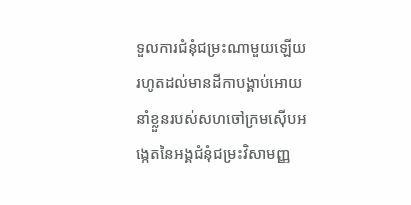ទួលការជំនុំជម្រះណាមួយឡើយ រហូតដល់មានដីកាបង្គាប់អោយនាំខ្លួនរបស់សហចៅក្រមស៊ើបអង្កេតនៃអង្គជំនុំជម្រះវិសាមញ្ញ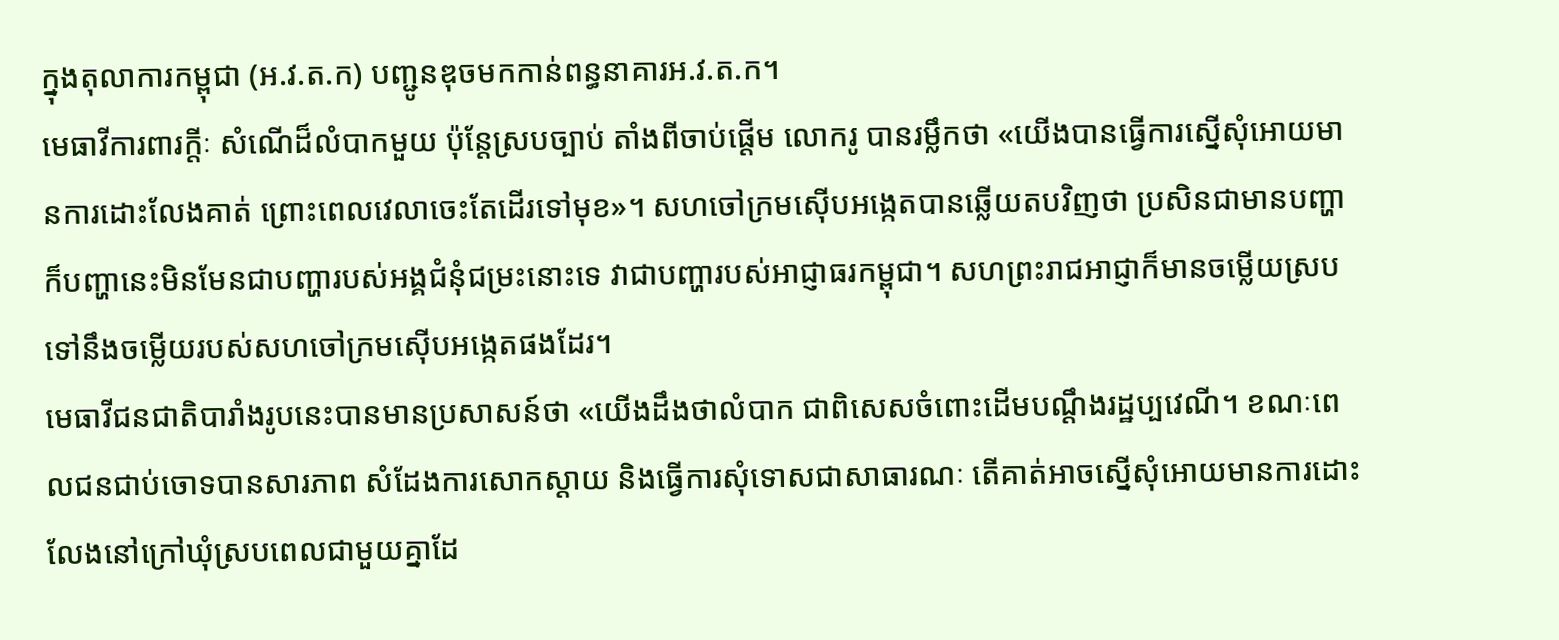ក្នុងតុលាការកម្ពុជា (អ.វ.ត.ក) បញ្ជូនឌុចមកកាន់ពន្ធនាគារអ.វ.ត.ក។
មេធាវីការពារក្តីៈ សំណើដ៏លំបាកមួយ ប៉ុន្តែស្របច្បាប់ តាំងពីចាប់ផ្តើម លោករូ បានរម្លឹកថា «យើងបានធ្វើការស្នើសុំអោយមានការដោះលែងគាត់ ព្រោះពេលវេលាចេះតែដើរទៅមុខ»។ សហចៅក្រមស៊ើបអង្កេតបានឆ្លើយតបវិញថា ប្រសិនជាមានបញ្ហា ក៏បញ្ហានេះមិនមែនជាបញ្ហារបស់អង្គជំនុំជម្រះនោះទេ វាជាបញ្ហារបស់អាជ្ញាធរកម្ពុជា។ សហព្រះរាជអាជ្ញាក៏មានចម្លើយស្របទៅនឹងចម្លើយរបស់សហចៅក្រមស៊ើបអង្កេតផងដែរ។
មេធាវីជនជាតិបារាំងរូបនេះបានមានប្រសាសន៍ថា «យើងដឹងថាលំបាក ជាពិសេសចំពោះដើមបណ្តឹងរដ្ឋប្បវេណី។ ខណៈពេលជនជាប់ចោទបានសារភាព សំដែងការសោកស្តាយ និងធ្វើការសុំទោសជាសាធារណៈ តើគាត់អាចស្នើសុំអោយមានការដោះលែងនៅក្រៅឃុំស្របពេលជាមួយគ្នាដែ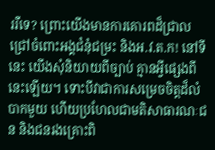ររឺទេ? ព្រោះយើងមានការគោរពដ៏ជ្រាលជ្រៅចំពោះអង្គជំនុំជម្រះ និងអ.វ.ត.ក! នៅទីនេះ យើងសុំនិយាយពីច្បាប់ គ្មានអ្វីផ្សេងពីនេះឡើយ។ ទោះបីវាជាការសម្រេចចិត្តដ៏លំបាកមួយ ហើយប្រហែលជាមតិសាធារណៈជន និងជនរងគ្រោះពិ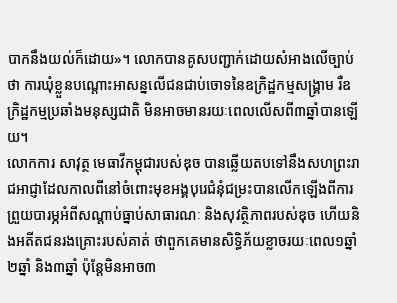បាកនឹងយល់ក៏ដោយ»។ លោកបានគូសបញ្ជាក់ដោយសំអាងលើច្បាប់ថា ការឃុំខ្លួនបណ្តោះអាសន្នលើជនជាប់ចោទនៃឧក្រិដ្ឋកម្មសង្គ្រាម រឺឧក្រិដ្ឋកម្មប្រឆាំងមនុស្សជាតិ មិនអាចមានរយៈពេលលើសពី៣ឆ្នាំបានឡើយ។
លោកការ សាវុត្ថ មេធាវីកម្ពុជារបស់ឌុច បានឆ្លើយតបទៅនឹងសហព្រះរាជអាជ្ញាដែលកាលពីនៅចំពោះមុខអង្គបុរេជំនុំជម្រះបានលើកឡើងពីការព្រួយបារម្ភអំពីសណ្តាប់ធ្នាប់សាធារណៈ និងសុវត្ថិភាពរបស់ឌុច ហើយនិងអតីតជនរងគ្រោះរបស់គាត់ ថាពួកគេមានសិទ្ធិភ័យខ្លាចរយៈពេល១ឆ្នាំ ២ឆ្នាំ និង៣ឆ្នាំ ប៉ុន្តែមិនអាច៣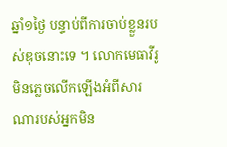ឆ្នាំ១ថ្ងៃ បន្ទាប់ពីការចាប់ខ្លួនរបស់ឌុចនោះទេ ។ លោកមេធាវីរូមិនភ្លេចលើកឡើងអំពីសារណារបស់អ្នកមិន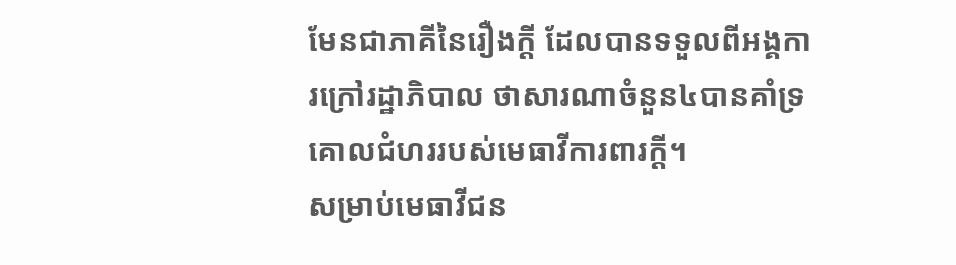មែនជាភាគីនៃរឿងក្តី ដែលបានទទួលពីអង្គការក្រៅរដ្ឋាភិបាល ថាសារណាចំនួន៤បានគាំទ្រគោលជំហររបស់មេធាវីការពារក្តី។
សម្រាប់មេធាវីជន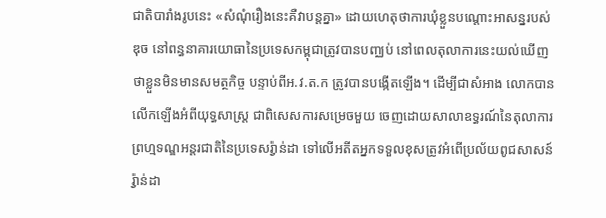ជាតិបារាំងរូបនេះ «សំណុំរឿងនេះគឺវាបន្តគ្នា» ដោយហេតុថាការឃុំខ្លួនបណ្តោះអាសន្នរបស់ឌុច នៅពន្ធនាគារយោធានៃប្រទេសកម្ពុជាត្រូវបានបញ្ឈប់ នៅពេលតុលាការនេះយល់ឃើញថាខ្លួនមិនមានសមត្ថកិច្ច បន្ទាប់ពីអ.វ.ត.ក ត្រូវបានបង្កើតឡើង។ ដើម្បីជាសំអាង លោកបានលើកឡើងអំពីយុទ្ធសាស្រ្ត ជាពិសេសការសម្រេចមួយ ចេញដោយសាលាឧទ្ធរណ៍នៃតុលាការព្រហ្មទណ្ឌអន្តរជាតិនៃប្រទេសរ៉្វាន់ដា ទៅលើអតីតអ្នកទទួលខុសត្រូវអំពើប្រល័យពូជសាសន៍រ៉្វាន់ដា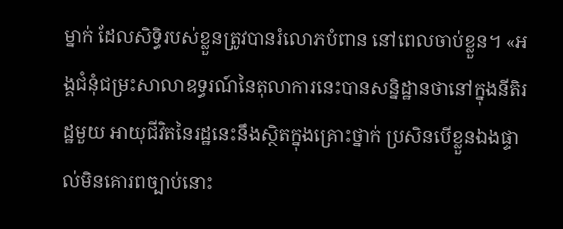ម្នាក់ ដែលសិទ្ធិរបស់ខ្លួនត្រូវបានរំលោភបំពាន នៅពេលចាប់ខ្លួន។ «អង្គជំនុំជម្រះសាលាឧទ្ធរណ៍នៃតុលាការនេះបានសន្និដ្ឋានថានៅក្នុងនីតិរដ្ឋមួយ អាយុជីវិតនៃរដ្ឋនេះនឹងស្ថិតក្នុងគ្រោះថ្នាក់ ប្រសិនបើខ្លួនឯងផ្ទាល់មិនគោរពច្បាប់នោះ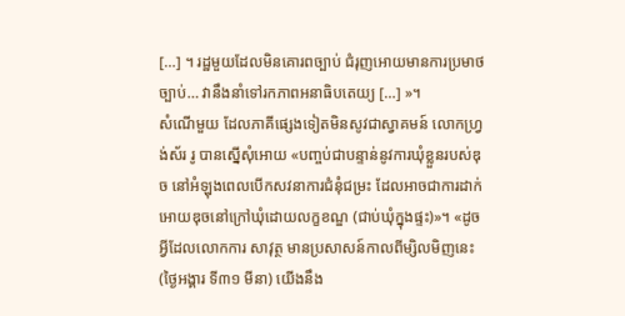[…] ។ រដ្ឋមួយដែលមិនគោរពច្បាប់ ជំរុញអោយមានការប្រមាថច្បាប់... វានឹងនាំទៅរកភាពអនាធិបតេយ្យ […] »។
សំណើមួយ ដែលភាគីផ្សេងទៀតមិនសូវជាស្វាគមន៍ លោកហ្រ្វង់ស័រ រូ បានស្នើសុំអោយ «បញ្ចប់ជាបន្ទាន់នូវការឃុំខ្លួនរបស់ឌុច នៅអំឡុងពេលបើកសវនាការជំនុំជម្រះ ដែលអាចជាការដាក់អោយឌុចនៅក្រៅឃុំដោយលក្ខខណ្ឌ (ជាប់ឃុំក្នុងផ្ទះ)»។ «ដូចអ្វីដែលលោកការ សាវុត្ថ មានប្រសាសន៍កាលពីម្សិលមិញនេះ (ថ្ងៃអង្គារ ទី៣១ មីនា) យើងនឹង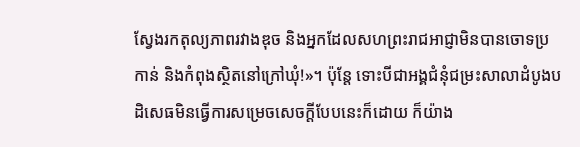ស្វែងរកតុល្យភាពរវាងឌុច និងអ្នកដែលសហព្រះរាជអាជ្ញាមិនបានចោទប្រកាន់ និងកំពុងស្ថិតនៅក្រៅឃុំ!»។ ប៉ុន្តែ ទោះបីជាអង្គជំនុំជម្រះសាលាដំបូងបដិសេធមិនធ្វើការសម្រេចសេចក្តីបែបនេះក៏ដោយ ក៏យ៉ាង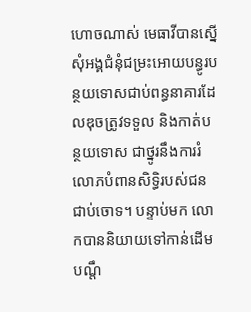ហោចណាស់ មេធាវីបានស្នើសុំអង្គជំនុំជម្រះអោយបន្ធូរបន្ថយទោសជាប់ពន្ធនាគារដែលឌុចត្រូវទទួល និងកាត់បន្ថយទោស ជាថ្នូរនឹងការរំលោភបំពានសិទ្ធិរបស់ជនជាប់ចោទ។ បន្ទាប់មក លោកបាននិយាយទៅកាន់ដើមបណ្តឹ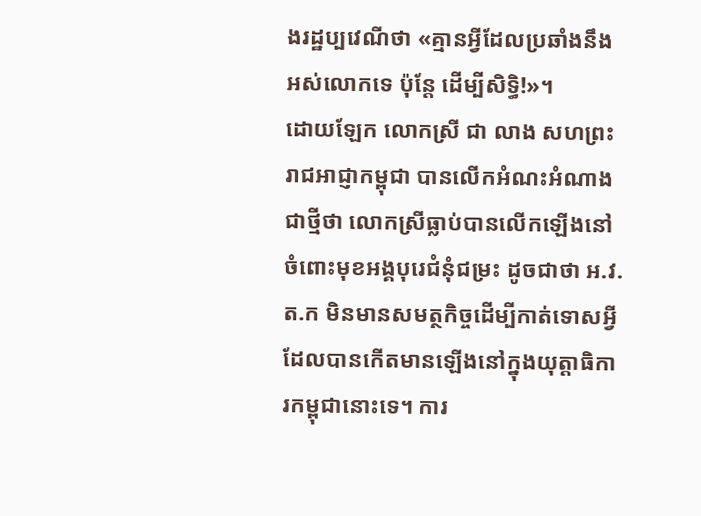ងរដ្ឋប្បវេណីថា «គ្មានអ្វីដែលប្រឆាំងនឹងអស់លោកទេ ប៉ុន្តែ ដើម្បីសិទ្ធិ!»។
ដោយឡែក លោកស្រី ជា លាង សហព្រះរាជអាជ្ញាកម្ពុជា បានលើកអំណះអំណាងជាថ្មីថា លោកស្រីធ្លាប់បានលើកឡើងនៅចំពោះមុខអង្គបុរេជំនុំជម្រះ ដូចជាថា អ.វ.ត.ក មិនមានសមត្ថកិច្ចដើម្បីកាត់ទោសអ្វីដែលបានកើតមានឡើងនៅក្នុងយុត្តាធិការកម្ពុជានោះទេ។ ការ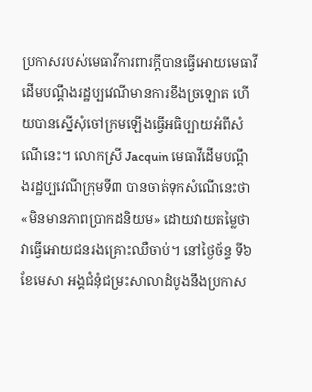ប្រកាសរបស់មេធាវីការពារក្តីបានធ្វើអោយមេធាវីដើមបណ្តឹងរដ្ឋប្បវេណីមានការខឹងច្រឡោត ហើយបានស្នើសុំចៅក្រមឡើងធ្វើអធិប្បាយអំពីសំណើនេះ។ លោកស្រី Jacquin មេធាវីដើមបណ្តឹងរដ្ឋប្បវេណីក្រុមទី៣ បានចាត់ទុកសំណើនេះថា«មិនមានភាពប្រាកដនិយម» ដោយវាយតម្លៃថាវាធ្វើអោយជនរងគ្រោះឈឺចាប់។ នៅថ្ងៃច័ន្ទ ទី៦ ខែមេសា អង្គជំនុំជម្រះសាលាដំបូងនឹងប្រកាស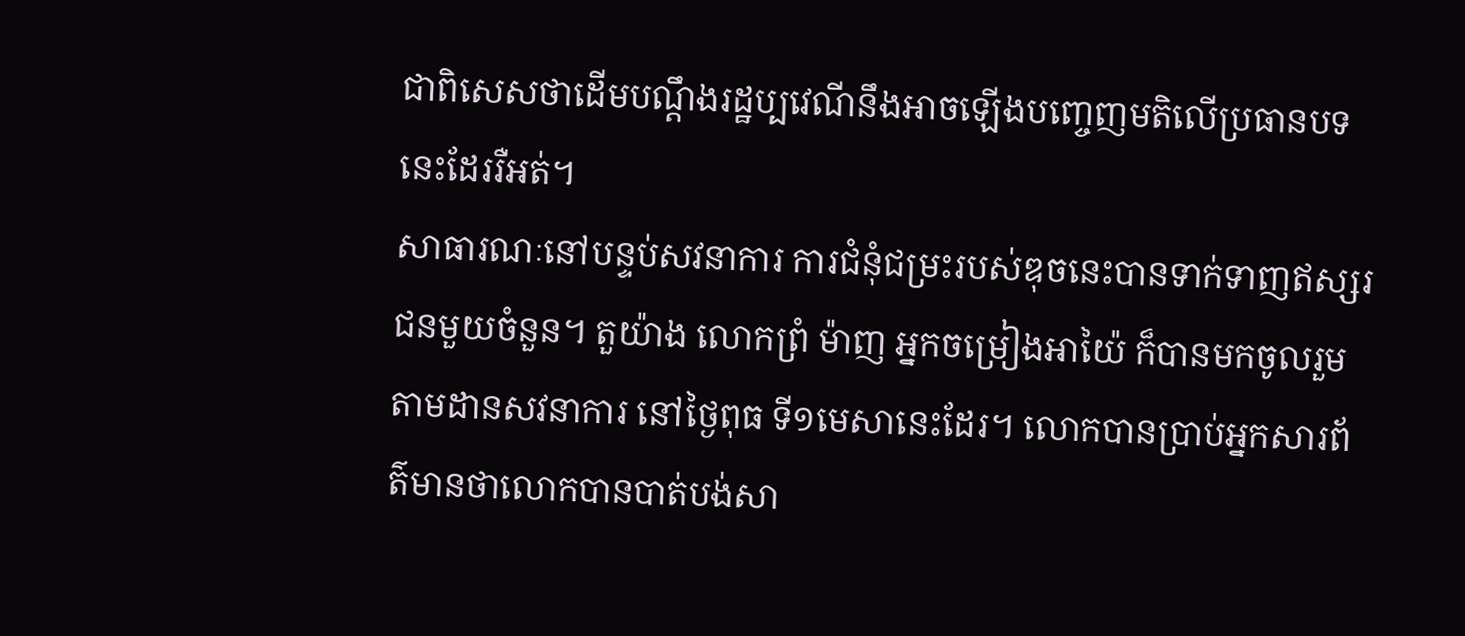ជាពិសេសថាដើមបណ្តឹងរដ្ឋប្បវេណីនឹងអាចឡើងបញ្ចេញមតិលើប្រធានបទនេះដែររឺអត់។
សាធារណៈនៅបន្ទប់សវនាការ ការជំនុំជម្រះរបស់ឌុចនេះបានទាក់ទាញឥស្សរជនមួយចំនួន។ តួយ៉ាង លោកព្រំ ម៉ាញ អ្នកចម្រៀងអាយ៉ៃ ក៏បានមកចូលរួមតាមដានសវនាការ នៅថ្ងៃពុធ ទី១មេសានេះដែរ។ លោកបានប្រាប់អ្នកសារព័ត៌មានថាលោកបានបាត់បង់សា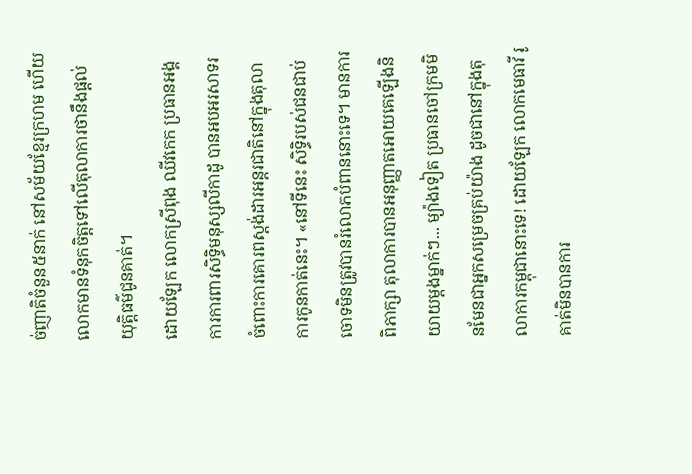ច់ញាតិចំនួន៥នាក់ នៅសម័យខ្មែរក្រហម ហើយលោកមានទំនុកចិត្តទៅលើតុលាការថានឹងផ្តល់យុត្តិធម៌ជូនគាត់។
ដោយឡែក លោកស្រីពុង ឈីវកេក ប្រធានអង្គការការពារសិទ្ធិមនុស្សលីកាដូ បានអបអរសាទរចំពោះការគោរពស្តង់ដារអន្តរជាតិនៅក្នុងតុលាការកូនកាត់នេះ។ «នៅទីនេះ សិទ្ធិរបស់ជនជាប់ចោទមិនត្រូវបានរំលោភបំពាននោះទេ។ មានការពិភាក្សា តុលាការបានអនុញ្ញាតអោយគេឡើងនិយាយម្តងម្នាក់ៗ... ម្យ៉ាងទៀត ប្រធានចៅក្រមមិនមែនជាអ្នកសម្រេចគ្រប់យ៉ាង ដូចជានៅក្នុងតុលាការកម្ពុជានោះទេ! ដោយឡែក លោកមេធាវី រូ គាត់មិនបានការ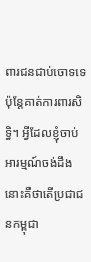ពារជនជាប់ចោទទេ ប៉ុន្តែគាត់ការពារសិទ្ធិ។ អ្វីដែលខ្ញុំចាប់អារម្មណ៍ចង់ដឹងនោះគឺថាតើប្រជាជនកម្ពុជា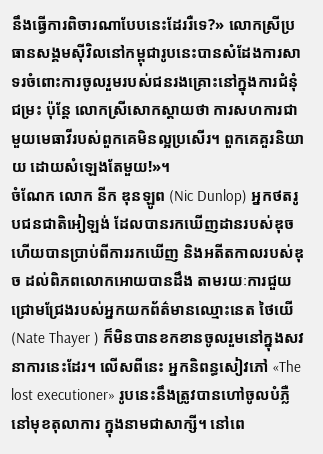នឹងធ្វើការពិចារណាបែបនេះដែររឺទេ?» លោកស្រីប្រធានសង្គមស៊ីវិលនៅកម្ពុជារូបនេះបានសំដែងការសាទរចំពោះការចូលរួមរបស់ជនរងគ្រោះនៅក្នុងការជំនុំជម្រះ ប៉ុន្តែ លោកស្រីសោកស្តាយថា ការសហការជាមួយមេធាវីរបស់ពួកគេមិនល្អប្រសើរ។ ពួកគេគួរនិយាយ ដោយសំឡេងតែមួយ!»។
ចំណែក លោក នីក ឌុនឡូព (Nic Dunlop) អ្នកថតរូបជនជាតិអៀឡង់ ដែលបានរកឃើញដានរបស់ឌុច ហើយបានប្រាប់ពីការរកឃើញ និងអតីតកាលរបស់ឌុច ដល់ពិភពលោកអោយបានដឹង តាមរយៈការជួយជ្រោមជ្រែងរបស់អ្នកយកព័ត៌មានឈ្មោះនេត ថៃយើ (Nate Thayer ) ក៏មិនបានខកខានចូលរួមនៅក្នុងសវនាការនេះដែរ។ លើសពីនេះ អ្នកនិពន្ធសៀវភៅ «The lost executioner» រូបនេះនឹងត្រូវបានហៅចូលបំភ្លឺនៅមុខតុលាការ ក្នុងនាមជាសាក្សី។ នៅពេ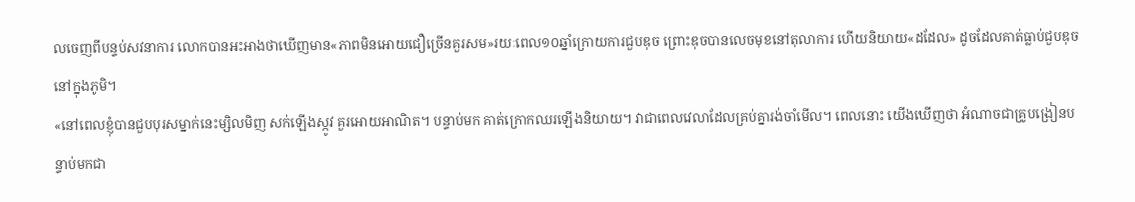លចេញពីបន្ទប់សវនាការ លោកបានអះអាងថាឃើញមាន«ភាពមិនអោយជឿច្រើនគួរសម»រយៈពេល១០ឆ្នាំក្រោយការជួបឌុច ព្រោះឌុចបានលេចមុខនៅតុលាការ ហើយនិយាយ«ដដែល» ដូចដែលគាត់ធ្លាប់ជួបឌុចនៅក្នុងភូមិ។
«នៅពេលខ្ញុំបានជួបបុរសម្នាក់នេះម្សិលមិញ សក់ឡើងស្កូវ គួរអោយអាណិត។ បន្ទាប់មក គាត់ក្រោកឈរឡើងនិយាយ។ វាជាពេលវេលាដែលគ្រប់គ្នារង់ចាំមើល។ ពេលនោះ យើងឃើញថា អំណាចជាគ្រូបង្រៀនបន្ទាប់មកជា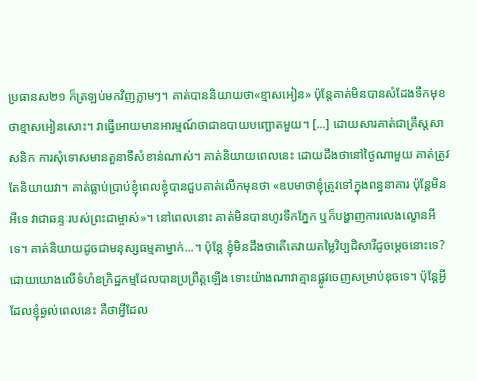ប្រធានស២១ ក៏ត្រឡប់មកវិញភ្លាមៗ។ គាត់បាននិយាយថា«ខ្មាសអៀន» ប៉ុន្តែគាត់មិនបានសំដែងទឹកមុខថាខ្មាសអៀនសោះ។ វាធ្វើអោយមានអារម្មណ៍ថាជាឧបាយបញ្ឆោតមួយ។ [...] ដោយសារគាត់ជាគ្រឹស្តសាសនិក ការសុំទោសមានតួនាទីសំខាន់ណាស់។ គាត់និយាយពេលនេះ ដោយដឹងថានៅថ្ងៃណាមួយ គាត់ត្រូវតែនិយាយវា។ គាត់ធ្លាប់ប្រាប់ខ្ញុំពេលខ្ញុំបានជួបគាត់លើកមុនថា «ឧបមាថាខ្ញុំត្រូវទៅក្នុងពន្ធនាគារ ប៉ុន្តែមិនអីទេ វាជាឆន្ទៈរបស់ព្រះជាម្ចាស់»។ នៅពេលនោះ គាត់មិនបានហូរទឹកភ្នែក ឬក៏បង្ហាញការលេងល្ខោនអីទេ។ គាត់និយាយដូចជាមនុស្សធម្មតាម្នាក់...។ ប៉ុន្តែ ខ្ញុំមិនដឹងថាតើគេវាយតម្លៃវិប្បដិសារីដូចម្តេចនោះទេ? ដោយយោងលើទំហំឧក្រិដ្ឋកម្មដែលបានប្រព្រឹត្តឡើង ទោះយ៉ាងណាវាគ្មានផ្លូវចេញសម្រាប់ឌុចទេ។ ប៉ុន្តែអ្វីដែលខ្ញុំឆ្ងល់ពេលនេះ គឺថាអ្វីដែល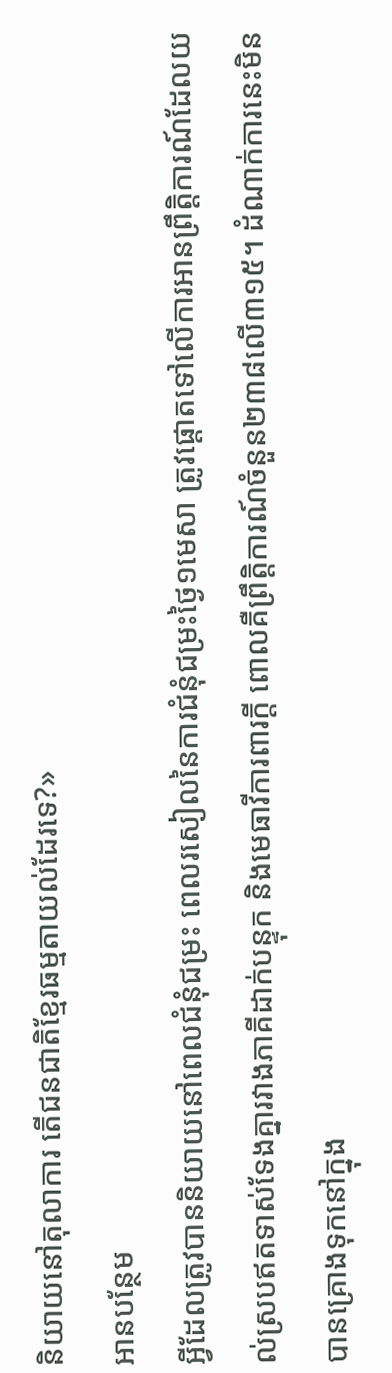និយាយនៅតុលាការ តើជនជាតិខ្មែរធម្មតាយល់ដែរទេ?»
អានបន្ថែម
អ្វីដែលត្រូវបាននិយាយនៅពេលជំនុំជម្រះ ពេលរសៀលនៃការជំនុំជម្រះថ្ងៃ១មេសា ត្រូវផ្តោតទៅលើការអានព្រឹត្តិការណ៍ដែលយល់ស្របឥតទាស់ទែងគ្នារវាងភាគីដាក់បន្ទុក និងមេធាវីការពារក្តី ពោលគឺព្រឹត្តិការណ៍ចំនួន២៣៨លើ៣១៥។ ដំណាក់ការនេះមិនបានគ្រោងទុកនៅក្នុង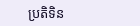ប្រតិទិន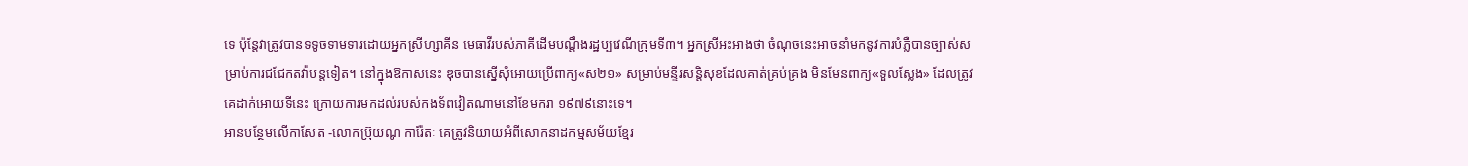ទេ ប៉ុន្តែវាត្រូវបានទទូចទាមទារដោយអ្នកស្រីហ្សាគីន មេធាវីរបស់ភាគីដើមបណ្តឹងរដ្ឋប្បវេណីក្រុមទី៣។ អ្នកស្រីអះអាងថា ចំណុចនេះអាចនាំមកនូវការបំភ្លឺបានច្បាស់សម្រាប់ការជជែកតវ៉ាបន្តទៀត។ នៅក្នុងឱកាសនេះ ឌុចបានស្នើសុំអោយប្រើពាក្យ«ស២១» សម្រាប់មន្ទីរសន្តិសុខដែលគាត់គ្រប់គ្រង មិនមែនពាក្យ«ទួលស្លែង» ដែលត្រូវគេដាក់អោយទីនេះ ក្រោយការមកដល់របស់កងទ័ពវៀតណាមនៅខែមករា ១៩៧៩នោះទេ។
អានបន្ថែមលើកាសែត -លោកប្រ៊ុយណូ ការ៉ែតៈ គេត្រូវនិយាយអំពីសោកនាដកម្មសម័យខ្មែរ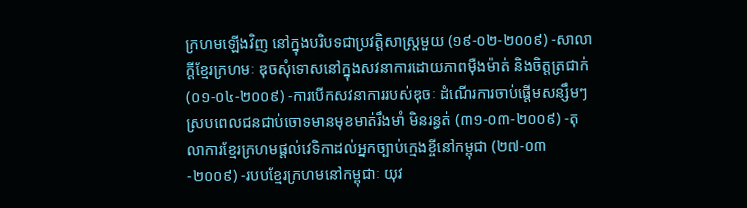ក្រហមឡើងវិញ នៅក្នុងបរិបទជាប្រវត្តិសាស្រ្តមួយ (១៩-០២-២០០៩) -សាលាក្តីខ្មែរក្រហមៈ ឌុចសុំទោសនៅក្នុងសវនាការដោយភាពម៉ឺងម៉ាត់ និងចិត្តត្រជាក់ (០១-០៤-២០០៩) -ការបើកសវនាការរបស់ឌុចៈ ដំណើរការចាប់ផ្តើមសន្សឹមៗ ស្របពេលជនជាប់ចោទមានមុខមាត់រឹងមាំ មិនរន្ធត់ (៣១-០៣-២០០៩) -តុលាការខ្មែរក្រហមផ្តល់វេទិកាដល់អ្នកច្បាប់ក្មេងខ្ចីនៅកម្ពុជា (២៧-០៣-២០០៩) -របបខ្មែរក្រហមនៅកម្ពុជាៈ យុវ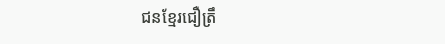ជនខ្មែរជឿត្រឹ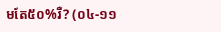មតែ៥០%រឺ? (០៤-១១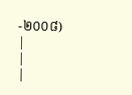-២០០៨)
|
|
|